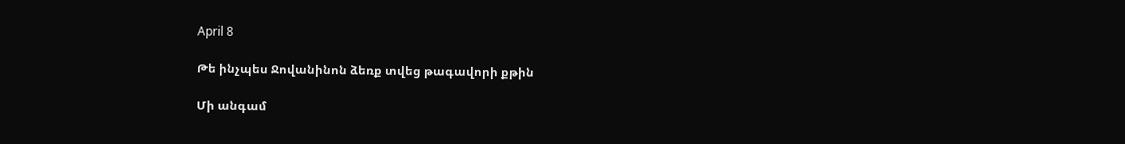April 8

Թե ինչպես Ջովանինոն ձեռք տվեց թագավորի քթին

Մի անգամ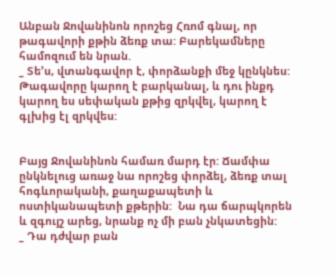Անբան Ջովանինոն որոշեց Հռոմ գնալ, որ թագավորի քթին ձեռք տա: Բարեկամները համոզում են նրան.
_ Տե’ս, վտանգավոր է, փորձանքի մեջ կընկնես: Թագավորը կարող է բարկանալ, և դու ինքդ կարող ես սեփական քթից զրկվել, կարող է գլխից էլ զրկվես:


Բայց Ջովանինոն համառ մարդ էր: Ճամփա ընկնելուց առաջ նա որոշեց փորձել, ձեռք տալ հոգևորականի, քաղաքապետի և ոստիկանապետի քթերին:  Նա դա ճարպկորեն և զգույշ արեց, նրանք ոչ մի բան չնկատեցին:
_ Դա դժվար բան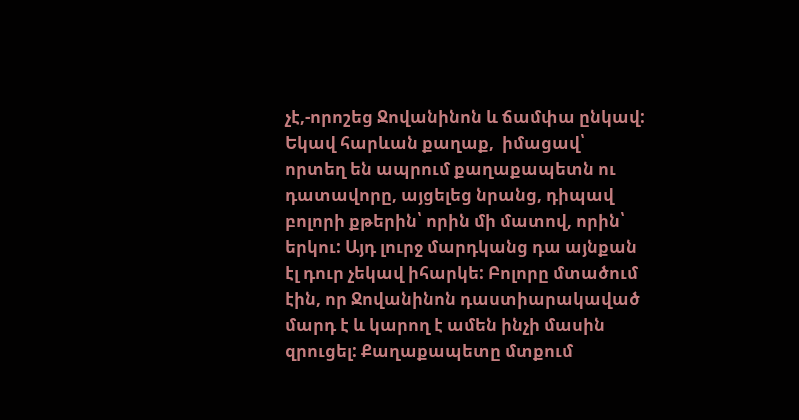չէ,-որոշեց Ջովանինոն և ճամփա ընկավ: Եկավ հարևան քաղաք,  իմացավ՝ որտեղ են ապրում քաղաքապետն ու դատավորը, այցելեց նրանց, դիպավ բոլորի քթերին՝ որին մի մատով, որին՝ երկու: Այդ լուրջ մարդկանց դա այնքան էլ դուր չեկավ իհարկե: Բոլորը մտածում էին, որ Ջովանինոն դաստիարակաված մարդ է և կարող է ամեն ինչի մասին զրուցել: Քաղաքապետը մտքում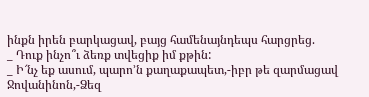ինքն իրեն բարկացավ, բայց համենայնդեպս հարցրեց.
_ Դուք ինչո՞ւ ձեռք տվեցիք իմ քթին:
_ Ի՜նչ եք ասում, պարո’ն քաղաքապետ,-իբր թե զարմացավ Ջովանինոն,-Ձեզ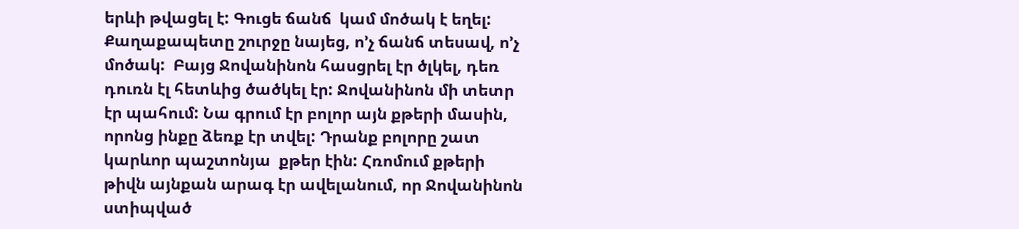երևի թվացել է: Գուցե ճանճ  կամ մոծակ է եղել:
Քաղաքապետը շուրջը նայեց, ո’չ ճանճ տեսավ, ո’չ մոծակ:  Բայց Ջովանինոն հասցրել էր ծլկել, դեռ դուռն էլ հետևից ծածկել էր: Ջովանինոն մի տետր էր պահում: Նա գրում էր բոլոր այն քթերի մասին, որոնց ինքը ձեռք էր տվել: Դրանք բոլորը շատ կարևոր պաշտոնյա  քթեր էին: Հռոմում քթերի թիվն այնքան արագ էր ավելանում, որ Ջովանինոն ստիպված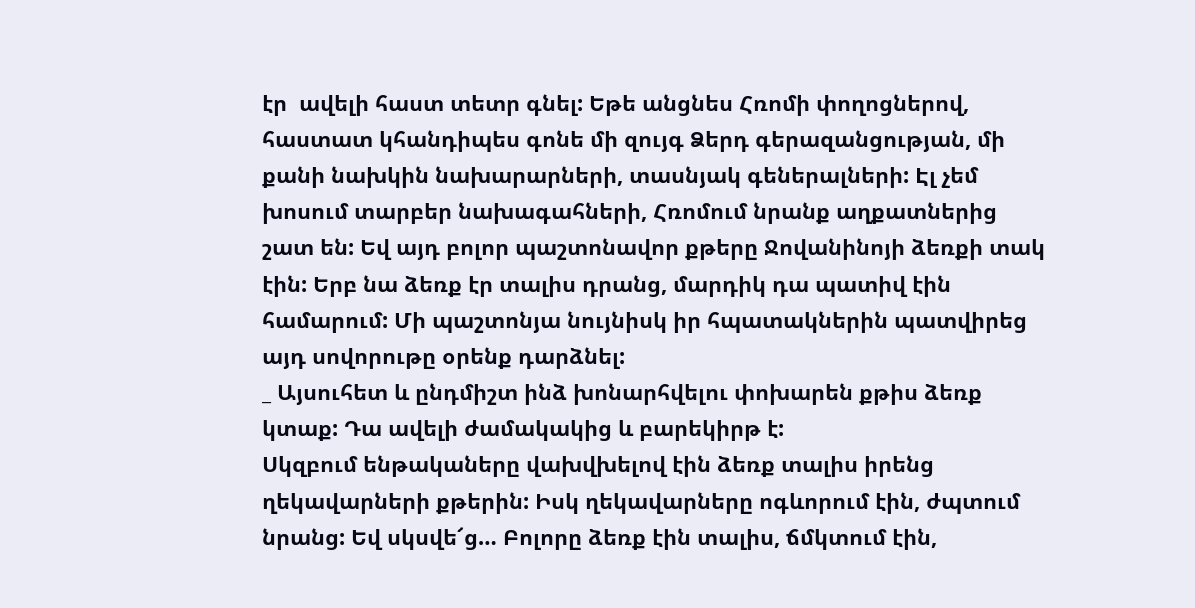էր  ավելի հաստ տետր գնել: Եթե անցնես Հռոմի փողոցներով, հաստատ կհանդիպես գոնե մի զույգ Ձերդ գերազանցության, մի քանի նախկին նախարարների, տասնյակ գեներալների: Էլ չեմ խոսում տարբեր նախագահների, Հռոմում նրանք աղքատներից շատ են: Եվ այդ բոլոր պաշտոնավոր քթերը Ջովանինոյի ձեռքի տակ էին: Երբ նա ձեռք էր տալիս դրանց, մարդիկ դա պատիվ էին համարում: Մի պաշտոնյա նույնիսկ իր հպատակներին պատվիրեց այդ սովորութը օրենք դարձնել:
_ Այսուհետ և ընդմիշտ ինձ խոնարհվելու փոխարեն քթիս ձեռք կտաք: Դա ավելի ժամակակից և բարեկիրթ է:
Սկզբում ենթակաները վախվխելով էին ձեռք տալիս իրենց ղեկավարների քթերին: Իսկ ղեկավարները ոգևորում էին, ժպտում նրանց: Եվ սկսվե՜ց… Բոլորը ձեռք էին տալիս, ճմկտում էին,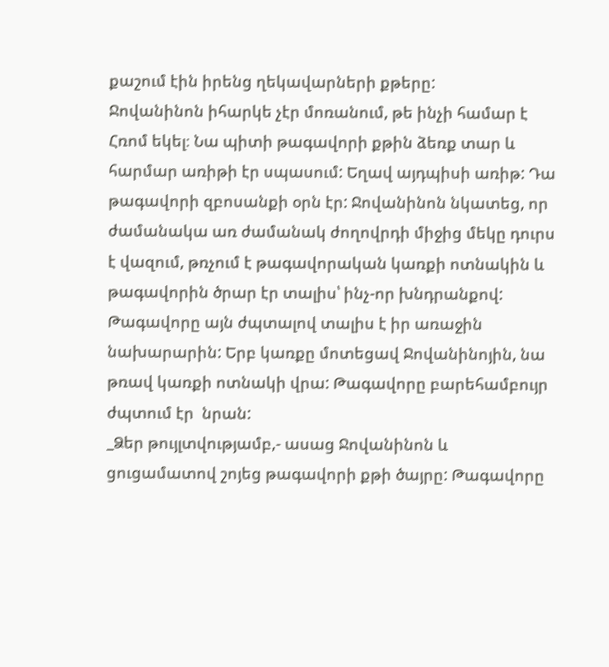քաշում էին իրենց ղեկավարների քթերը:
Ջովանինոն իհարկե չէր մոռանում, թե ինչի համար է Հռոմ եկել։ Նա պիտի թագավորի քթին ձեռք տար և հարմար առիթի էր սպասում: Եղավ այդպիսի առիթ: Դա թագավորի զբոսանքի օրն էր: Ջովանինոն նկատեց, որ ժամանակա առ ժամանակ ժողովրդի միջից մեկը դուրս է վազում, թռչում է թագավորական կառքի ոտնակին և թագավորին ծրար էր տալիս՝ ինչ-որ խնդրանքով: Թագավորը այն ժպտալով տալիս է իր առաջին նախարարին: Երբ կառքը մոտեցավ Ջովանինոյին, նա թռավ կառքի ոտնակի վրա: Թագավորը բարեհամբույր ժպտում էր  նրան:
_Ձեր թույլտվությամբ,- ասաց Ջովանինոն և ցուցամատով շոյեց թագավորի քթի ծայրը: Թագավորը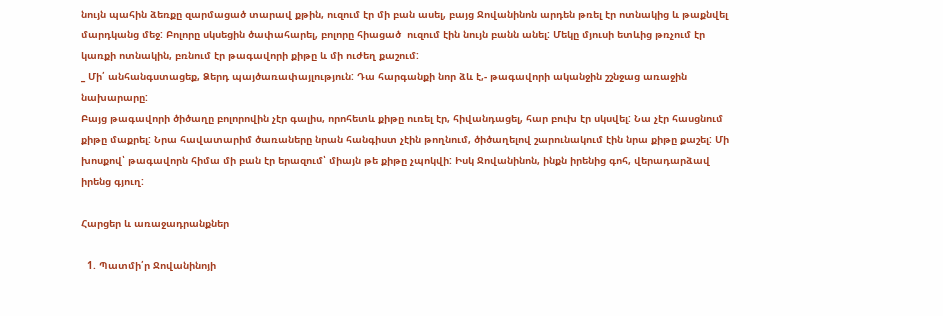նույն պահին ձեռքը զարմացած տարավ քթին, ուզում էր մի բան ասել, բայց Ջովանինոն արդեն թռել էր ոտնակից և թաքնվել մարդկանց մեջ: Բոլորը սկսեցին ծափահարել, բոլորը հիացած  ուզում էին նույն բանն անել: Մեկը մյուսի ետևից թռչում էր կառքի ոտնակին, բռնում էր թագավորի քիթը և մի ուժեղ քաշում:
_ Մի՛ անհանգստացեք, Ձերդ պայծառափայլություն: Դա հարգանքի նոր ձև է,- թագավորի ականջին շշնջաց առաջին նախարարը:
Բայց թագավորի ծիծաղը բոլորովին չէր գալիս, որոհետև քիթը ուռել էր, հիվանդացել, հար բուխ էր սկսվել: Նա չէր հասցնում քիթը մաքրել: Նրա հավատարիմ ծառաները նրան հանգիստ չէին թողնում, ծիծաղելով շարունակում էին նրա քիթը քաշել: Մի խոսքով՝ թագավորն հիմա մի բան էր երազում՝ միայն թե քիթը չպոկվի: Իսկ Ջովանինոն, ինքն իրենից գոհ, վերադարձավ իրենց գյուղ:

Հարցեր և առաջադրանքներ

  1. Պատմի՛ր Ջովանինոյի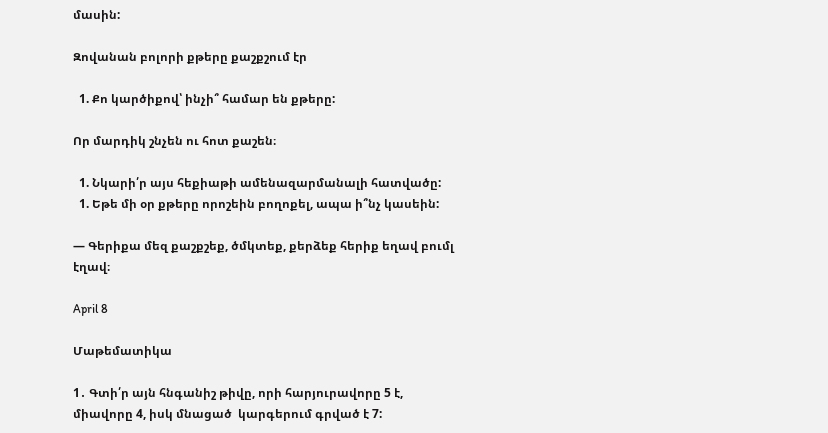մասին:

Զովանան բոլորի քթերը քաշքշում էր

  1. Քո կարծիքով՝ ինչի՞ համար են քթերը:

Որ մարդիկ շնչեն ու հոտ քաշեն։

  1. Նկարի՛ր այս հեքիաթի ամենազարմանալի հատվածը:
  1. Եթե մի օր քթերը որոշեին բողոքել, ապա ի՞նչ կասեին:

— Գերիքա մեզ քաշքշեք, ծմկտեք, քերձեք հերիք եղավ բումլ էղավ։

April 8

Մաթեմատիկա

1․ Գտի՛ր այն հնգանիշ թիվը, որի հարյուրավորը 5 է, միավորը 4, իսկ մնացած  կարգերում գրված է 7: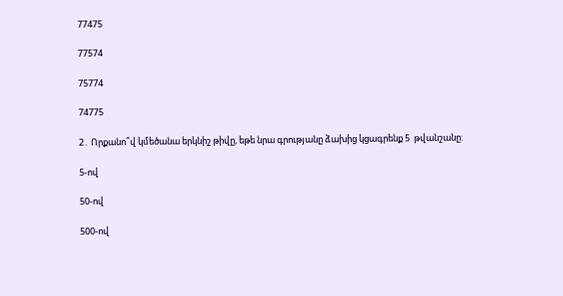77475

77574

75774

74775

2․ Որքանո՞վ կմեծանա երկնիշ թիվը, եթե նրա գրությանը ձախից կցագրենք 5  թվանշանը:

5-ով

50-ով

500-ով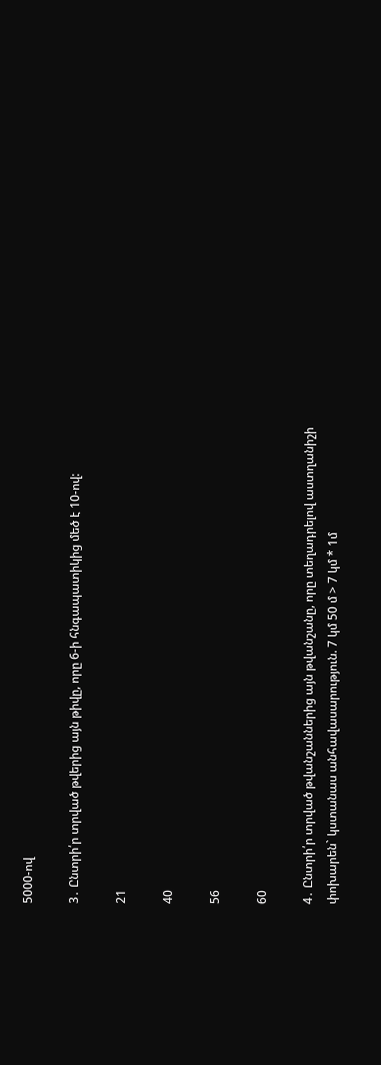5000-ով

3․ Ընտրի՛ր տրված թվերից այն թիվը, որը 6-ի հնգապատիկից մեծ է 10-ով:

21

40

56

60

4․ Ընտրի՛ր տրված թվանշաններից այն թվանշանը, որը տեղադրելով աստղանիշի փոխարեն` կստանաս անհավասարություն. 7 կմ 50 մ > 7 կմ * 1մ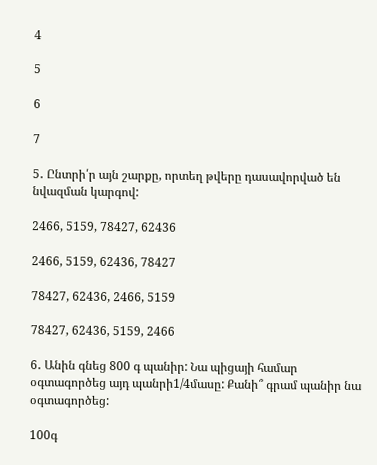4

5

6

7

5․ Ընտրի՛ր այն շարքը, որտեղ թվերը դասավորված են նվազման կարգով:

2466, 5159, 78427, 62436

2466, 5159, 62436, 78427

78427, 62436, 2466, 5159

78427, 62436, 5159, 2466

6․ Անին գնեց 800 գ պանիր: Նա պիցայի համար օգտագործեց այդ պանրի1/4մասը: Քանի՞ գրամ պանիր նա օգտագործեց:

100գ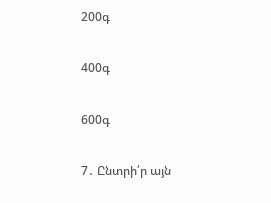200գ

400գ

600գ

7․ Ընտրի՛ր այն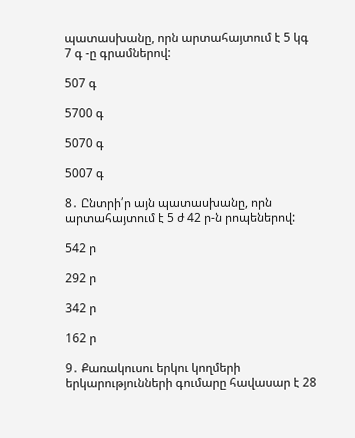պատասխանը, որն արտահայտում է 5 կգ 7 գ -ը գրամներով:

507 գ

5700 գ

5070 գ

5007 գ

8․ Ընտրի՛ր այն պատասխանը, որն արտահայտում է 5 ժ 42 ր-ն րոպեներով:

542 ր

292 ր

342 ր

162 ր

9․ Քառակուսու երկու կողմերի երկարությունների գումարը հավասար է 28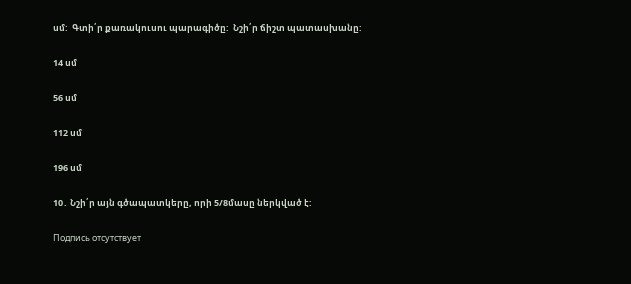սմ:  Գտի՛ր քառակուսու պարագիծը:  Նշի՛ր ճիշտ պատասխանը:

14 սմ

56 սմ

112 սմ

196 սմ

10․ Նշի՛ր այն գծապատկերը, որի 5/8մասը ներկված է:

Подпись отсутствует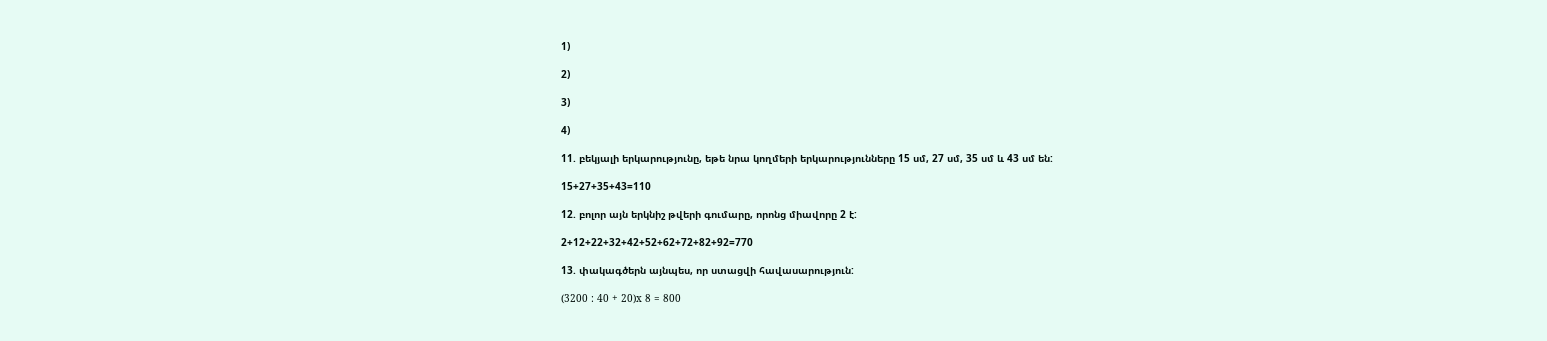1)

2)

3)

4)

11. բեկյալի երկարությունը, եթե նրա կողմերի երկարությունները 15 սմ, 27 սմ, 35 սմ և 43 սմ են:

15+27+35+43=110

12. բոլոր այն երկնիշ թվերի գումարը, որոնց միավորը 2 է:

2+12+22+32+42+52+62+72+82+92=770

13. փակագծերն այնպես, որ ստացվի հավասարություն:

(3200 : 40 + 20)x 8 = 800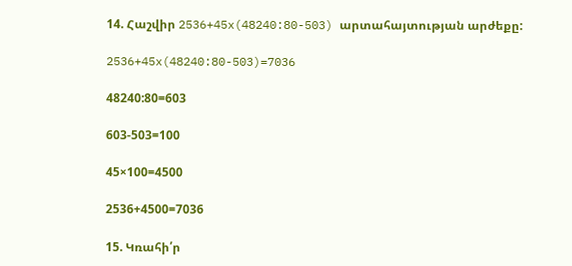14. Հաշվիր 2536+45x(48240:80-503) արտահայտության արժեքը:

2536+45x(48240:80-503)=7036

48240:80=603

603-503=100

45×100=4500

2536+4500=7036

15. Կռահի՛ր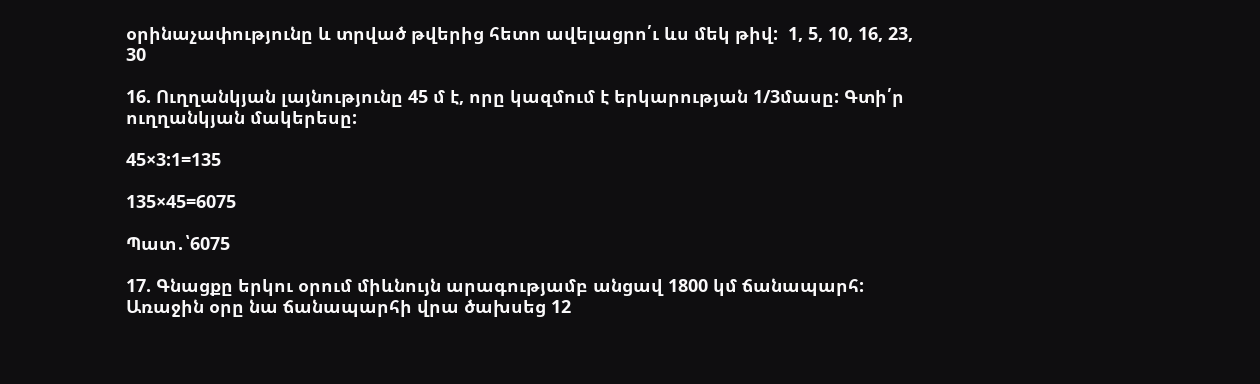օրինաչափությունը և տրված թվերից հետո ավելացրո՛ւ ևս մեկ թիվ:  1, 5, 10, 16, 23, 30

16. Ուղղանկյան լայնությունը 45 մ է, որը կազմում է երկարության 1/3մասը: Գտի՛ր  ուղղանկյան մակերեսը:

45×3:1=135

135×45=6075

Պատ․՝6075

17. Գնացքը երկու օրում միևնույն արագությամբ անցավ 1800 կմ ճանապարհ:  Առաջին օրը նա ճանապարհի վրա ծախսեց 12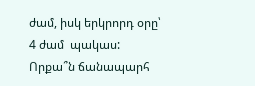ժամ, իսկ երկրորդ օրը՝ 4 ժամ  պակաս: Որքա՞ն ճանապարհ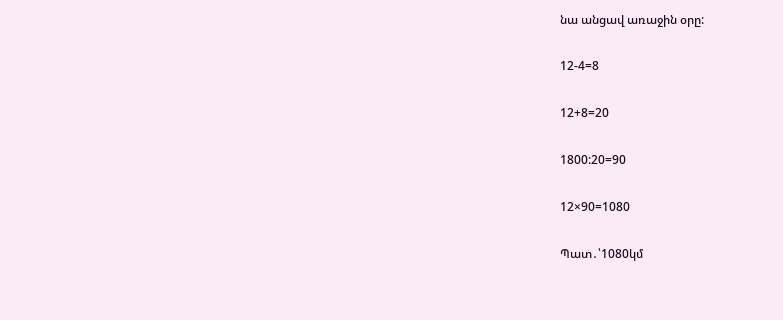նա անցավ առաջին օրը:

12-4=8

12+8=20

1800:20=90

12×90=1080

Պատ․՝1080կմ